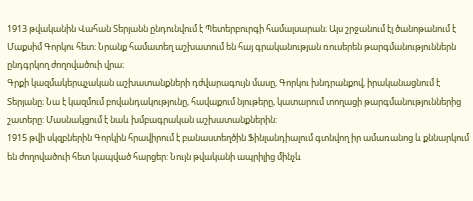1913 թվականին Վահան Տերյանն ընդունվում է Պետերբուրգի համալսարան։ Այս շրջանում էլ ծանոթանում է Մաքսիմ Գորկու հետ։ Նրանք համատեղ աշխատում են հայ գրականության ռուսերեն թարգմանություններն ընդգրկող ժողովածուի վրա։
Գրքի կազմակերպչական աշխատանքների դժվարագույն մասը, Գորկու խնդրանքով, իրականացնում է Տերյանը: Նա է կազմում բովանդակությունը, հավաքում նյութերը, կատարում տողացի թարգմանություններից շատերը: Մասնակցում է նաև խմբագրական աշխատանքներին:
1915 թվի սկզբներին Գորկին հրավիրում է բանաստեղծին Ֆինլանդիալում գտնվող իր ամառանոց և քննարկում են ժողովածուի հետ կապված հարցեր: Նույն թվականի ապրիլից մինչև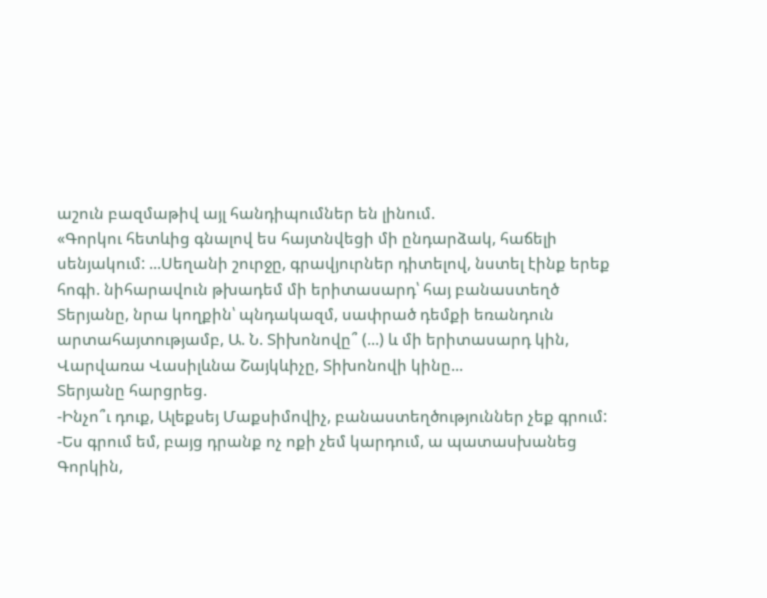աշուն բազմաթիվ այլ հանդիպումներ են լինում.
«Գորկու հետևից գնալով ես հայտնվեցի մի ընդարձակ, հաճելի սենյակում: ...Սեղանի շուրջը, գրավյուրներ դիտելով, նստել էինք երեք հոգի. նիհարավուն թխադեմ մի երիտասարդ՝ հայ բանաստեղծ Տերյանը, նրա կողքին՝ պնդակազմ, սափրած դեմքի եռանդուն արտահայտությամբ, Ա. Ն. Տիխոնովը՞ (...) և մի երիտասարդ կին, Վարվառա Վասիլևնա Շայկևիչը, Տիխոնովի կինը...
Տերյանը հարցրեց.
-Ինչո՞ւ դուք, Ալեքսեյ Մաքսիմովիչ, բանաստեղծություններ չեք գրում:
-Ես գրում եմ, բայց դրանք ոչ ոքի չեմ կարդում, ա պատասխանեց Գորկին,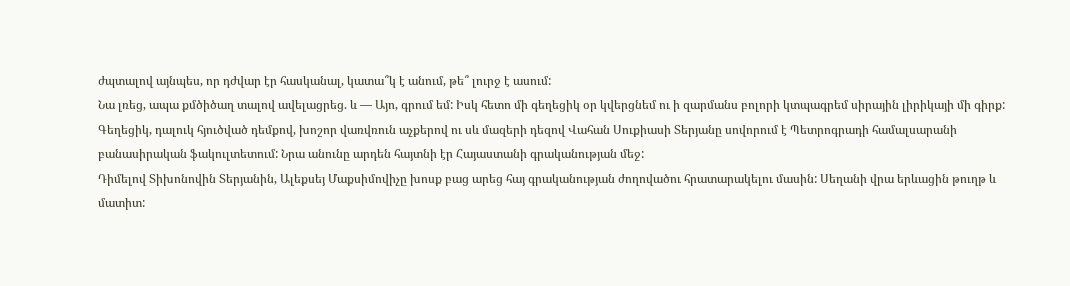ժպտալով այնպես, որ դժվար էր հասկանալ, կատա՞կ է անում, թե՞ լուրջ է ասում:
Նա լռեց, ապա քմծիծաղ տալով ավելացրեց. և — Այո, գրում եմ: Իսկ հետո մի գեղեցիկ օր կվերցնեմ ու ի զարմանս բոլորի կտպագրեմ սիրային լիրիկայի մի գիրք:
Գեղեցիկ, դալուկ հյուծված դեմքով, խոշոր վառվռուն աչքերով ու սև մազերի դեզով Վահան Սուքիասի Տերյանը սովորում է Պետրոգրադի համալսարանի բանասիրական ֆակուլտետում: Նրա անունը արդեն հայտնի էր Հայաստանի գրականության մեջ:
Դիմելով Տիխոնովին Տերյանին, Ալեքսեյ Մաքսիմովիչը խոսք բաց արեց հայ գրականության ժողովածու հրատարակելու մասին: Սեղանի վրա երևացին թուղթ և մատիտ: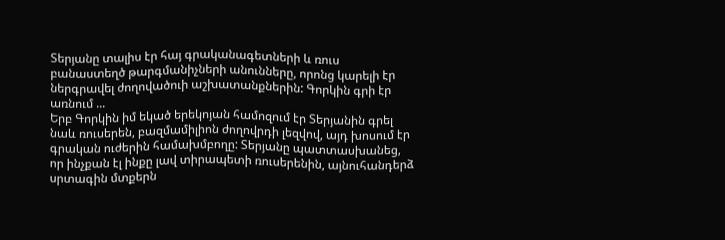Տերյանը տալիս էր հայ գրականագետների և ռուս բանաստեղծ թարգմանիչների անունները, որոնց կարելի էր ներգրավել ժողովածուի աշխատանքներին: Գորկին գրի էր առնում ...
Երբ Գորկին իմ եկած երեկոյան համոզում էր Տերյանին գրել նաև ռուսերեն, բազմամիլիոն ժողովրդի լեզվով, այդ խոսում էր գրական ուժերին համախմբողը: Տերյանը պատտասխանեց, որ ինչքան էլ ինքը լավ տիրապետի ռուսերենին, այնուհանդերձ սրտագին մտքերն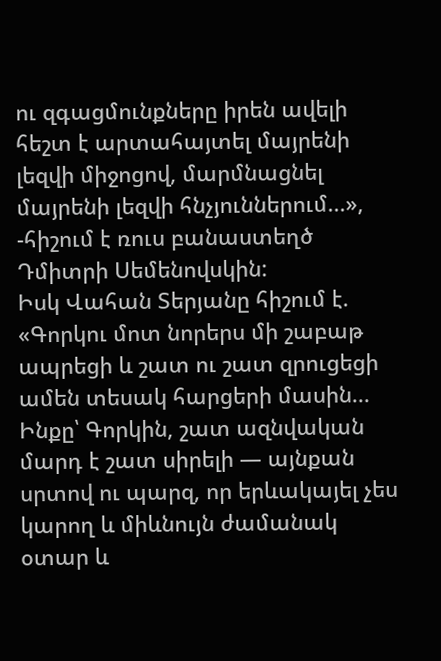ու զգացմունքները իրեն ավելի հեշտ է արտահայտել մայրենի լեզվի միջոցով, մարմնացնել մայրենի լեզվի հնչյուններում...», -հիշում է ռուս բանաստեղծ Դմիտրի Սեմենովսկին:
Իսկ Վահան Տերյանը հիշում է.
«Գորկու մոտ նորերս մի շաբաթ ապրեցի և շատ ու շատ զրուցեցի ամեն տեսակ հարցերի մասին... Ինքը՝ Գորկին, շատ ազնվական մարդ է շատ սիրելի — այնքան սրտով ու պարզ, որ երևակայել չես կարող և միևնույն ժամանակ օտար և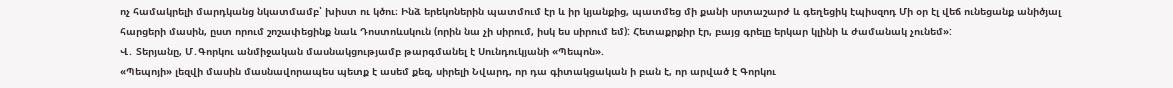ոչ համակրելի մարդկանց նկատմամբ՝ խիստ ու կծու։ Ինձ երեկոներին պատմում էր և իր կյանքից, պատմեց մի քանի սրտաշարժ և գեղեցիկ էպիսզոդ Մի օր էլ վեճ ունեցանք անիծյալ հարցերի մասին, ըստ որում շոշափեցինք նաև Դոստոևսկուն (որին նա չի սիրում, իսկ ես սիրում եմ): Հետաքրքիր էր, բայց գրելը երկար կլինի և ժամանակ չունեմ»:
Վ․ Տերյանը, Մ․Գորկու անմիջական մասնակցությամբ թարգմանել է Սունդուկյանի «Պեպոն».
«Պեպոյի» լեզվի մասին մասնավորապես պետք է ասեմ քեզ, սիրելի Նվարդ, որ դա գիտակցական ի բան է, որ արված է Գորկու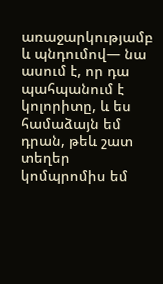առաջարկությամբ և պնդումով— նա ասում է, որ դա պահպանում է կոլորիտը, և ես համաձայն եմ դրան, թեև շատ տեղեր կոմպրոմիս եմ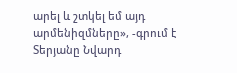արել և շտկել եմ այդ արմենիզմները», -գրում է Տերյանը Նվարդ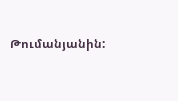Թումանյանին: